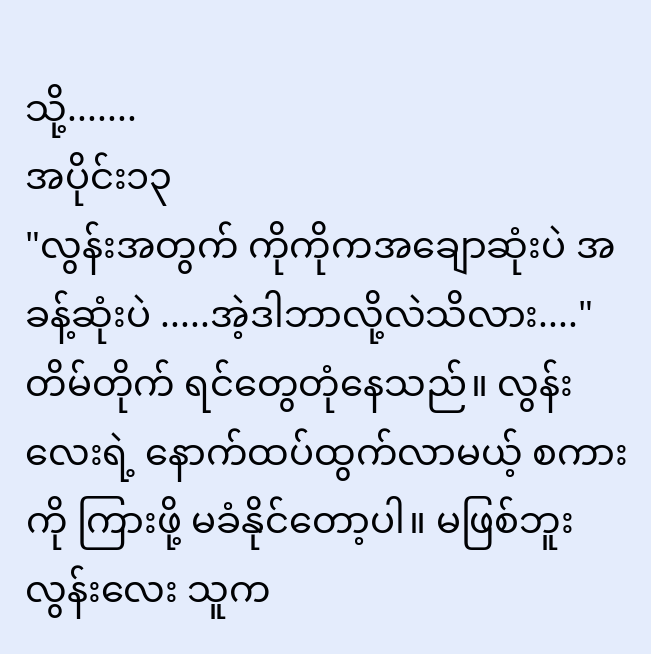သို့.......
အပိုင်း၁၃
"လွန်းအတွက် ကိုကိုကအချောဆုံးပဲ အခန့်ဆုံးပဲ .....အဲ့ဒါဘာလို့လဲသိလား...."
တိမ်တိုက် ရင်တွေတုံနေသည်။ လွန်းလေးရဲ့ နောက်ထပ်ထွက်လာမယ့် စကားကို ကြားဖို့ မခံနိုင်တော့ပါ။ မဖြစ်ဘူးလွန်းလေး သူက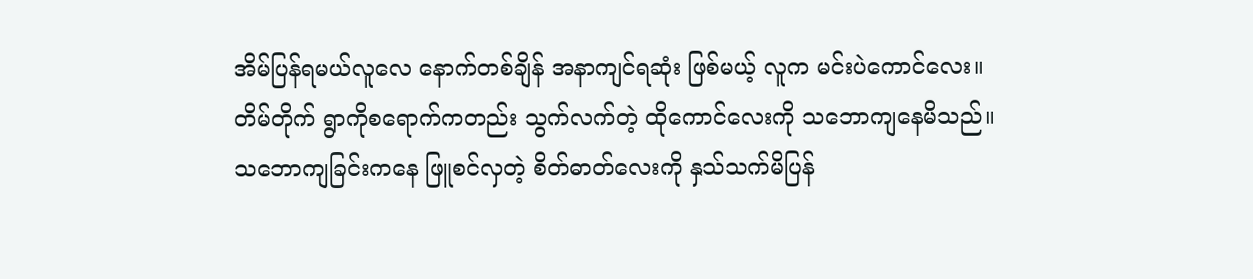အိမ်ပြန်ရမယ်လူလေ နောက်တစ်ချိန် အနာကျင်ရဆုံး ဖြစ်မယ့် လူက မင်းပဲကောင်လေး။
တိမ်တိုက် ရွာကိုစရောက်ကတည်း သွက်လက်တဲ့ ထိုကောင်လေးကို သဘောကျနေမိသည်။ သဘောကျခြင်းကနေ ဖြူစင်လှတဲ့ စိတ်ဓာတ်လေးကို နှသ်သက်မိပြန်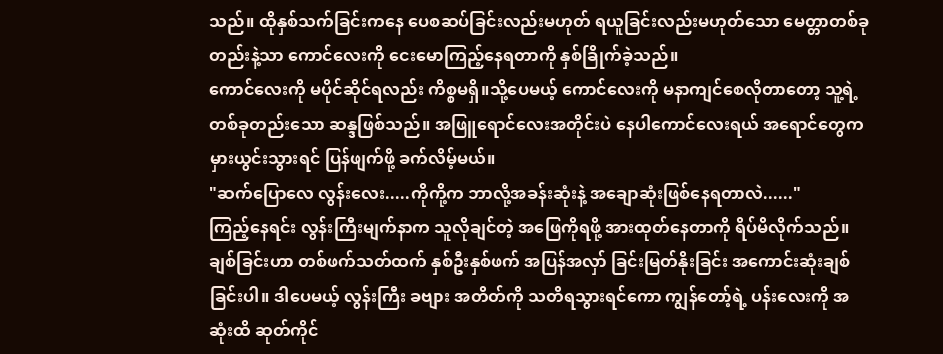သည်။ ထိုနှစ်သက်ခြင်းကနေ ပေစဆပ်ခြင်းလည်းမဟုတ် ရယူခြင်းလည်းမဟုတ်သော မေတ္တာတစ်ခုတည်းနဲ့သာ ကောင်လေးကို ငေးမောကြည့်နေရတာကို နှစ်ခြိုက်ခဲ့သည်။
ကောင်လေးကို မပိုင်ဆိုင်ရလည်း ကိစ္စမရှိ။သို့ပေမယ့် ကောင်လေးကို မနာကျင်စေလိုတာတော့ သူ့ရဲ့တစ်ခုတည်းသော ဆန္ဒဖြစ်သည်။ အဖြူရောင်လေးအတိုင်းပဲ နေပါကောင်လေးရယ် အရောင်တွေက မှားယွင်းသွားရင် ပြန်ဖျက်ဖို့ ခက်လိမ့်မယ်။
"ဆက်ပြောလေ လွန်းလေး.....ကိုကို့က ဘာလို့အခန်းဆုံးနဲ့ အချောဆုံးဖြစ်နေရတာလဲ......"
ကြည့်နေရင်း လွန်းကြီးမျက်နာက သူလိုချင်တဲ့ အဖြေကိုရဖို့ အားထုတ်နေတာကို ရိပ်မိလိုက်သည်။ ချစ်ခြင်းဟာ တစ်ဖက်သတ်ထက် နှစ်ဦးနှစ်ဖက် အပြန်အလှာ် ခြင်းမြတ်နိုးခြင်း အကောင်းဆုံးချစ်ခြင်းပါ။ ဒါပေမယ့် လွန်းကြီး ခဗျား အတိတ်ကို သတိရသွားရင်ကော ကျွန်တော့်ရဲ့ ပန်းလေးကို အဆုံးထိ ဆုတ်ကိုင်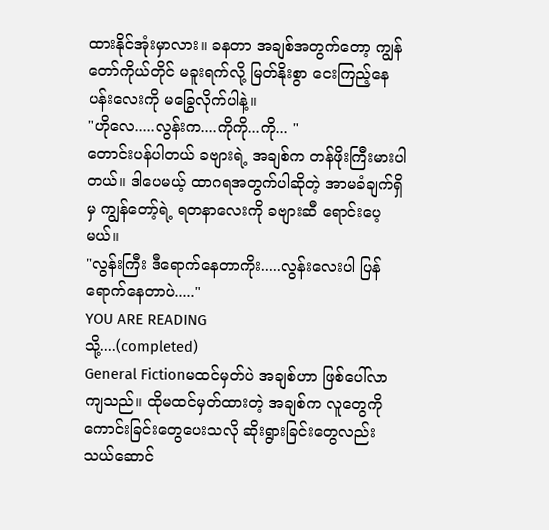ထားနိုင်အုံးမှာလား။ ခနတာ အချစ်အတွက်တော့ ကျွန်တော်ကိုယ်တိုင် မခူးရက်လို့ မြတ်နိုးစွာ ငေးကြည့်နေပန်းလေးကို မခြွေလိုက်ပါနဲ့။
"ဟိုလေ.....လွန်းက....ကိုကို...ကို... "
တောင်းပန်ပါတယ် ခဗျားရဲ့ အချစ်က တန်ဖိုးကြီးမားပါတယ်။ ဒါပေမယ့် ထာဂရအတွက်ပါဆိုတဲ့ အာမခံချက်ရှိမှ ကျွန်တော့်ရဲ့ ရတနာလေးကို ခဗျားဆီ ရောင်းပေ့မယ်။
"လွန်းကြီး ဒီရောက်နေတာကိုး.....လွန်းလေးပါ ပြန်ရောက်နေတာပဲ....."
YOU ARE READING
သို့....(completed)
General Fictionမထင်မှတ်ပဲ အချစ်ဟာ ဖြစ်ပေါ်လာကျသည်။ ထိုမထင်မှတ်ထားတဲ့ အချစ်က လူတွေကို ကောင်းခြင်းတွေပေးသလို ဆိုးရွားခြင်းတွေလည်း သယ်ဆောင်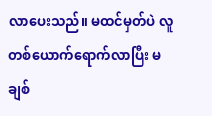လာပေးသည်။ မထင်မှတ်ပဲ လူတစ်ယောက်ရောက်လာပြီး မချစ်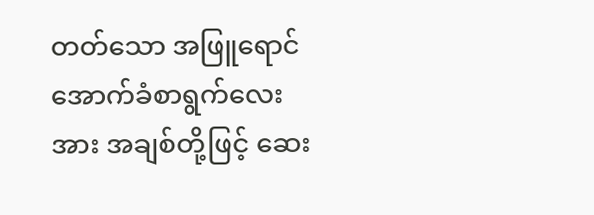တတ်သော အဖြူရောင် အောက်ခံစာရွက်လေးအား အချစ်တို့ဖြင့် ဆေး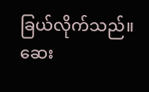ခြယ်လိုက်သည်။ ဆေး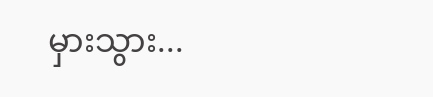မှားသွား...